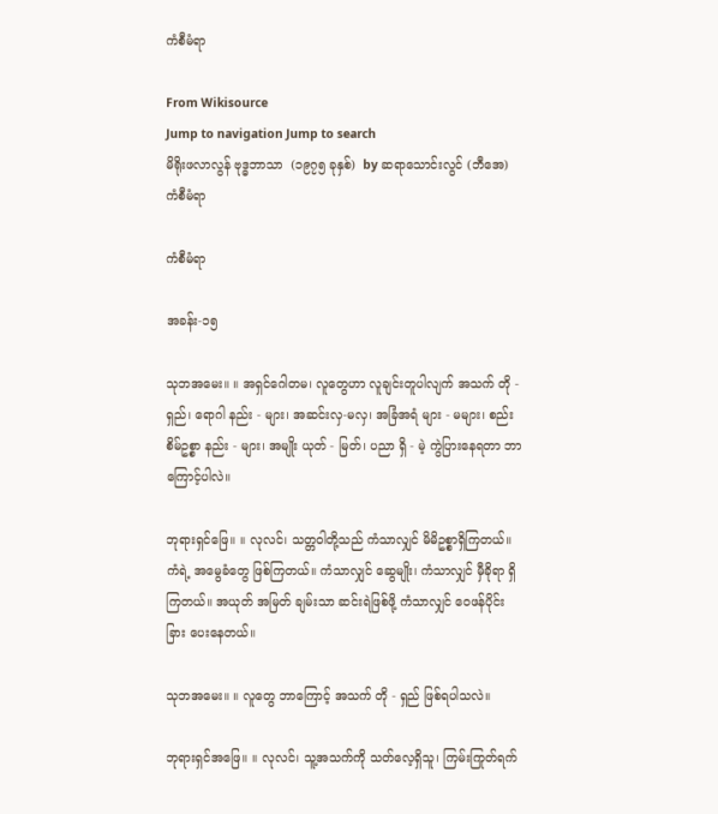ကံစီမံရာ

From Wikisource
Jump to navigation Jump to search
မိရိုးဖလာလွန် ဗုဒ္ဓဘာသာ  (၁၉၇၅ ခုနှစ်)  by ဆရာသောင်းလွင် (ဘီအေ)
ကံစီမံရာ

ကံစီမံရာ

အခန်း-၁၅

သုဘအမေး။ ။ အရှင်ဂေါတမ၊ လူတွေဟာ လူချင်းတူပါလျက် အသက် တို - ရှည်၊ ရောဂါ နည်း - များ၊ အဆင်းလှ-မလှ၊ အခြံအရံ များ - မများ၊ စည်းစိမ်ဥစ္စာ နည်း - များ၊ အမျိုး ယုတ် - မြတ်၊ ပညာ ရှိ - မဲ့ ကွဲပြားနေရတာ ဘာကြောင့်ပါလဲ။

ဘုရားရှင်ဖြေ။ ။ လုလင်၊ သတ္တဝါတို့သည် ကံသာလျှင် မိမိဥစ္စာရှိကြတယ်။ ကံရဲ့ အမွေခံတွေ ဖြစ်ကြတယ်။ ကံသာလျှင် ဆွေမျိုး၊ ကံသာလျှင် မှီခိုရာ ရှိကြတယ်။ အယုတ် အမြတ် ချမ်းသာ ဆင်းရဲဖြစ်ဖို့ ကံသာလျှင် ဝေဖန်ပိုင်းခြား ပေးနေတယ်။

သုဘအမေး။ ။ လူတွေ ဘာကြောင့် အသက် တို - ရှည် ဖြစ်ရပါသလဲ။

ဘုရားရှင်အဖြေ။ ။ လုလင်၊ သူ့အသက်ကို သတ်လေ့ရှိသူ၊ ကြမ်းကြုတ်ရက်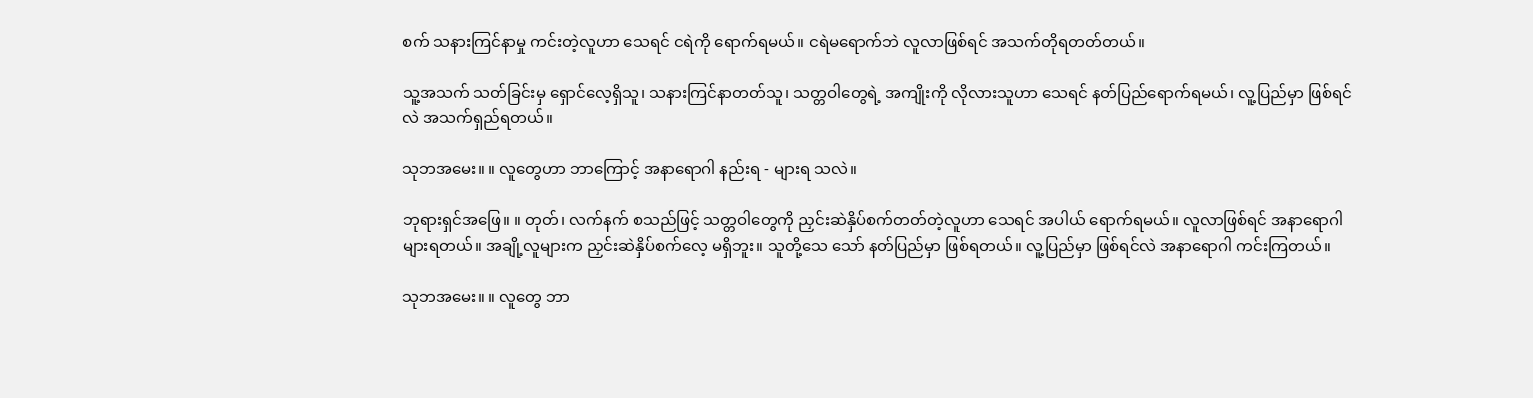စက် သနားကြင်နာမှု ကင်းတဲ့လူဟာ သေရင် ငရဲကို ရောက်ရမယ်။ ငရဲမရောက်ဘဲ လူလာဖြစ်ရင် အသက်တိုရတတ်တယ်။

သူ့အသက် သတ်ခြင်းမှ ရှောင်လေ့ရှိသူ၊ သနားကြင်နာတတ်သူ၊ သတ္တဝါတွေရဲ့ အကျိုးကို လိုလားသူဟာ သေရင် နတ်ပြည်ရောက်ရမယ်၊ လူ့ပြည်မှာ ဖြစ်ရင်လဲ အသက်ရှည်ရတယ်။

သုဘအမေး။ ။ လူတွေဟာ ဘာကြောင့် အနာရောဂါ နည်းရ - များရ သလဲ။

ဘုရားရှင်အဖြေ။ ။ တုတ်၊ လက်နက် စသည်ဖြင့် သတ္တဝါတွေကို ညှင်းဆဲနှိပ်စက်တတ်တဲ့လူဟာ သေရင် အပါယ် ရောက်ရမယ်။ လူလာဖြစ်ရင် အနာရောဂါ များရတယ်။ အချို့လူများက ညှင်းဆဲနှိပ်စက်လေ့ မရှိဘူး။ သူတို့သေ သော် နတ်ပြည်မှာ ဖြစ်ရတယ်။ လူ့ပြည်မှာ ဖြစ်ရင်လဲ အနာရောဂါ ကင်းကြတယ်။

သုဘအမေး။ ။ လူတွေ ဘာ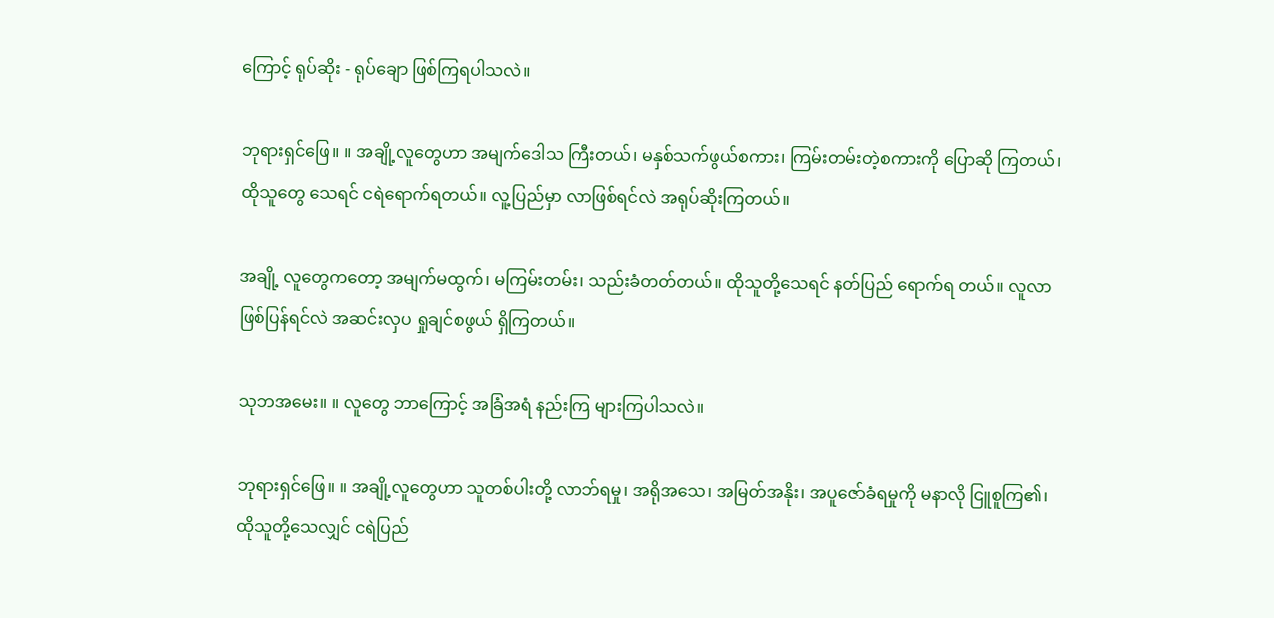ကြောင့် ရုပ်ဆိုး - ရုပ်ချော ဖြစ်ကြရပါသလဲ။

ဘုရားရှင်ဖြေ။ ။ အချို့လူတွေဟာ အမျက်ဒေါသ ကြီးတယ်၊ မနှစ်သက်ဖွယ်စကား၊ ကြမ်းတမ်းတဲ့စကားကို ပြောဆို ကြတယ်၊ ထိုသူတွေ သေရင် ငရဲရောက်ရတယ်။ လူ့ပြည်မှာ လာဖြစ်ရင်လဲ အရုပ်ဆိုးကြတယ်။

အချို့ လူတွေကတော့ အမျက်မထွက်၊ မကြမ်းတမ်း၊ သည်းခံတတ်တယ်။ ထိုသူတို့သေရင် နတ်ပြည် ရောက်ရ တယ်။ လူလာဖြစ်ပြန်ရင်လဲ အဆင်းလှပ ရှုချင်စဖွယ် ရှိကြတယ်။

သုဘအမေး။ ။ လူတွေ ဘာကြောင့် အခြံအရံ နည်းကြ များကြပါသလဲ။

ဘုရားရှင်ဖြေ။ ။ အချို့လူတွေဟာ သူတစ်ပါးတို့ လာဘ်ရမှု၊ အရိုအသေ၊ အမြတ်အနိုး၊ အပူဇော်ခံရမှုကို မနာလို ငြူစူကြ၏၊ ထိုသူတို့သေလျှင် ငရဲပြည်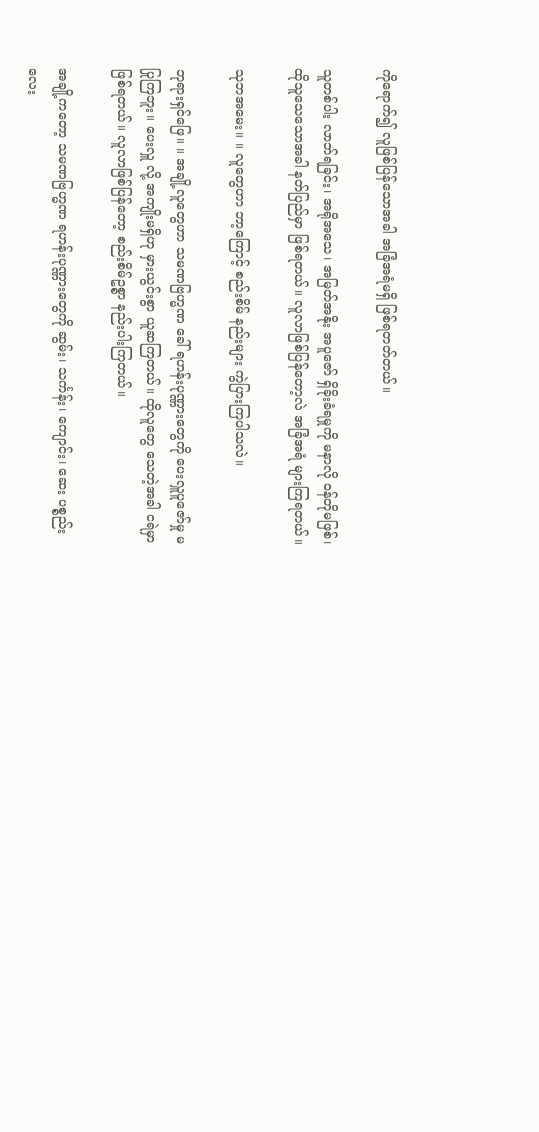ကိုရောက်၍ လူဖြစ်ပြန်သောအခါ အခြံအရံမရှိ ဖြစ်ရတတ်တယ်။

သူတစ်ပါး လာဘ်ရခြင်း၊ အရိုအသေ၊ အမြတ်အနိုး အပူဇော် ရှိခိုးခံရမှုကို မနာလို ဝန်တိုမဖြစ်၊ ထိုသူသေသောအခါ နတ်ပြည်မှာ ဖြစ်ရတယ်။ လူလာဖြစ်ပြန်တော့လဲ အခြံအရံ များကြရတယ်။

သုဘအမေး။ ။ လူတွေဟာ ဘာ့ကြောင့် စည်းစိမ် နည်းများ ကွဲပြားကြပါသလဲ။

ဘုရားရှင်ဖြေ။ ။ အချို့လူတွေဟာ သမဏဗြဟ္မဏ ခေါ် ရဟန်းပုဏ္ဏားတွေကို ပေးလှူပူဇော်မှု မပြုကြဘူး။ ပေးလှူ လို့ အကျိုးမရှိဟု မှားယွင်းစွာ ယူဆကြတယ်။ ထိုလူတွေ သေတဲ့အခါ ငရဲမှာ ဖြစ်ရတယ်။ လူလာဖြစ်ပြန်တော့ စည်းစိမ်ဥစ္စာ နည်းပါးကြတယ်။

အချို့ကတော့ သမဏဗြဟ္မဏ ရဟန်းပုဏ္ဏားတွေကို ဆွမ်း၊ သင်္ကန်း၊ ကျောင်း၊ ဆေး ပစ္စည်းလေး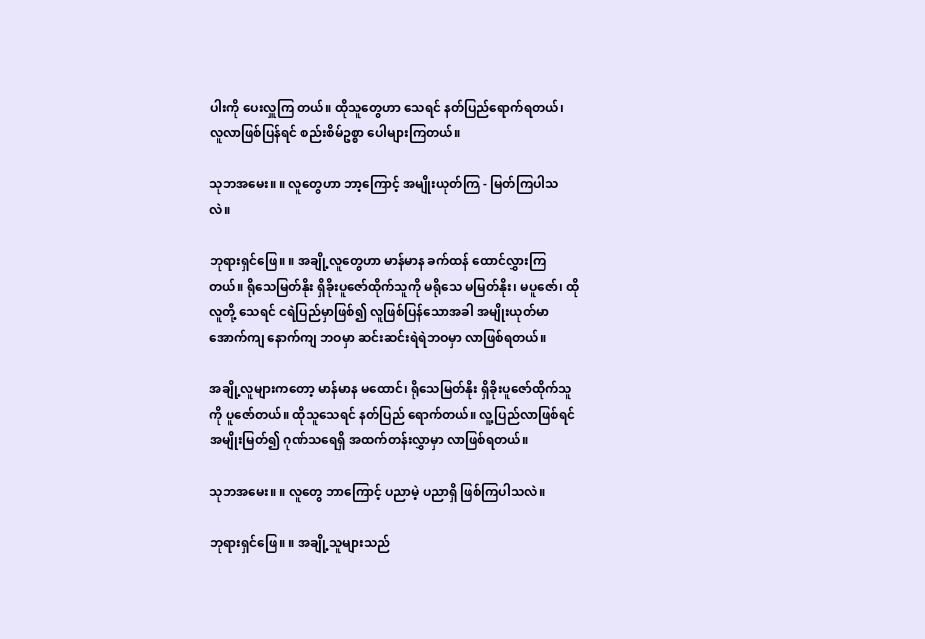ပါးကို ပေးလှူကြ တယ်။ ထိုသူတွေဟာ သေရင် နတ်ပြည်ရောက်ရတယ်၊ လူလာဖြစ်ပြန်ရင် စည်းစိမ်ဥစ္စာ ပေါများကြတယ်။

သုဘအမေး။ ။ လူတွေဟာ ဘာ့ကြောင့် အမျိုးယုတ်ကြ - မြတ်ကြပါသလဲ။

ဘုရားရှင်ဖြေ။ ။ အချို့လူတွေဟာ မာန်မာန ခက်ထန် ထောင်လွှားကြတယ်။ ရိုသေမြတ်နိုး ရှိခိုးပူဇော်ထိုက်သူကို မရိုသေ မမြတ်နိုး၊ မပူဇော်၊ ထိုလူတို့ သေရင် ငရဲပြည်မှာဖြစ်၍ လူဖြစ်ပြန်သောအခါ အမျိုးယုတ်မာ အောက်ကျ နောက်ကျ ဘဝမှာ ဆင်းဆင်းရဲရဲဘဝမှာ လာဖြစ်ရတယ်။

အချို့လူများကတော့ မာန်မာန မထောင်၊ ရိုသေမြတ်နိုး ရှိခိုးပူဇော်ထိုက်သူကို ပူဇော်တယ်။ ထိုသူသေရင် နတ်ပြည် ရောက်တယ်။ လူ့ပြည်လာဖြစ်ရင် အမျိုးမြတ်၍ ဂုဏ်သရေရှိ အထက်တန်းလွှာမှာ လာဖြစ်ရတယ်။

သုဘအမေး။ ။ လူတွေ ဘာကြောင့် ပညာမဲ့ ပညာရှိ ဖြစ်ကြပါသလဲ။

ဘုရားရှင်ဖြေ။ ။ အချို့သူများသည်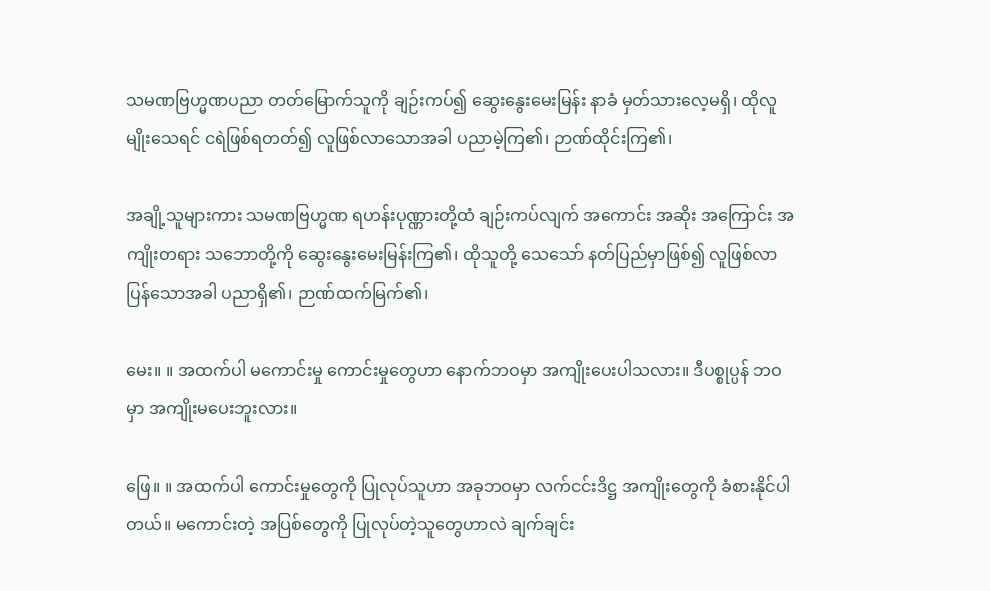သမဏဗြဟ္မဏပညာ တတ်မြောက်သူကို ချဉ်းကပ်၍ ဆွေးနွေးမေးမြန်း နာခံ မှတ်သားလေ့မရှိ၊ ထိုလူမျိုးသေရင် ငရဲဖြစ်ရတတ်၍ လူဖြစ်လာသောအခါ ပညာမဲ့ကြ၏၊ ဉာဏ်ထိုင်းကြ၏၊

အချို့သူများကား သမဏဗြဟ္မဏ ရဟန်းပုဏ္ဏားတို့ထံ ချဉ်းကပ်လျက် အကောင်း အဆိုး အကြောင်း အကျိုးတရား သဘောတို့ကို ဆွေးနွေးမေးမြန်းကြ၏၊ ထိုသူတို့ သေသော် နတ်ပြည်မှာဖြစ်၍ လူဖြစ်လာပြန်သောအခါ ပညာရှိ၏၊ ဉာဏ်ထက်မြက်၏၊

မေး။ ။ အထက်ပါ မကောင်းမှု ကောင်းမှုတွေဟာ နောက်ဘဝမှာ အကျိုးပေးပါသလား။ ဒီပစ္စုပ္ပန် ဘဝမှာ အကျိုးမပေးဘူးလား။

ဖြေ။ ။ အထက်ပါ ကောင်းမှုတွေကို ပြုလုပ်သူဟာ အခုဘဝမှာ လက်ငင်းဒိဋ္ဌ အကျိုးတွေကို ခံစားနိုင်ပါတယ်။ မကောင်းတဲ့ အပြစ်တွေကို ပြုလုပ်တဲ့သူတွေဟာလဲ ချက်ချင်း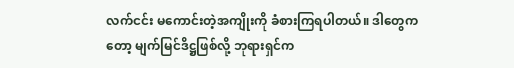လက်ငင်း မကောင်းတဲ့အကျိုးကို ခံစားကြရပါတယ်။ ဒါတွေကတော့ မျက်မြင်ဒိဋ္ဌဖြစ်လို့ ဘုရားရှင်က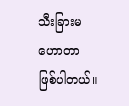သီးခြားမဟောတာ ဖြစ်ပါတယ်။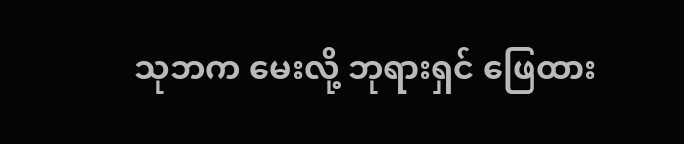သုဘက မေးလို့ ဘုရားရှင် ဖြေထား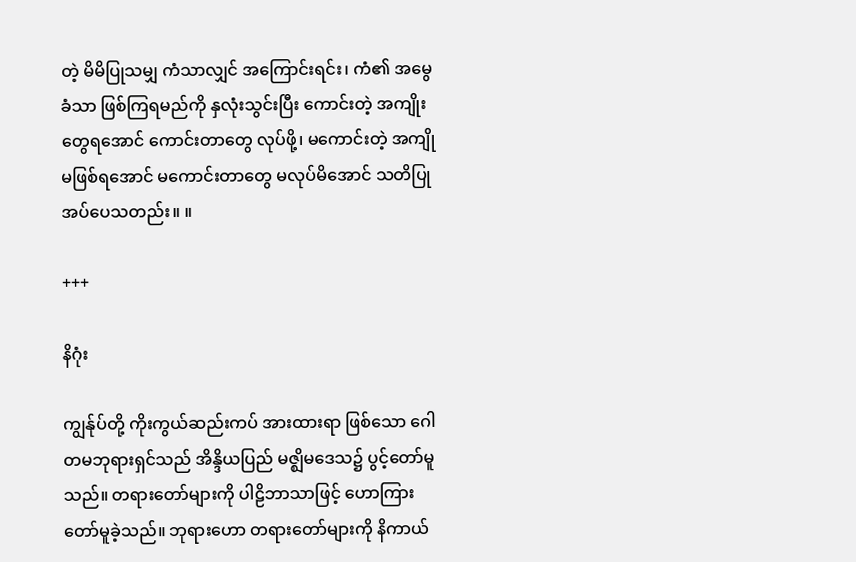တဲ့ မိမိပြုသမျှ ကံသာလျှင် အကြောင်းရင်း၊ ကံ၏ အမွေခံသာ ဖြစ်ကြရမည်ကို နှလုံးသွင်းပြီး ကောင်းတဲ့ အကျိုးတွေရအောင် ကောင်းတာတွေ လုပ်ဖို့၊ မကောင်းတဲ့ အကျို မဖြစ်ရအောင် မကောင်းတာတွေ မလုပ်မိအောင် သတိပြုအပ်ပေသတည်း။ ။

+++

နိဂုံး

ကျွန်ုပ်တို့ ကိုးကွယ်ဆည်းကပ် အားထားရာ ဖြစ်သော ဂေါတမဘုရားရှင်သည် အိန္ဒိယပြည် မဇ္ဈိမဒေသ၌ ပွင့်တော်မူ သည်။ တရားတော်များကို ပါဠိဘာသာဖြင့် ဟောကြားတော်မူခဲ့သည်။ ဘုရားဟော တရားတော်များကို နိကာယ်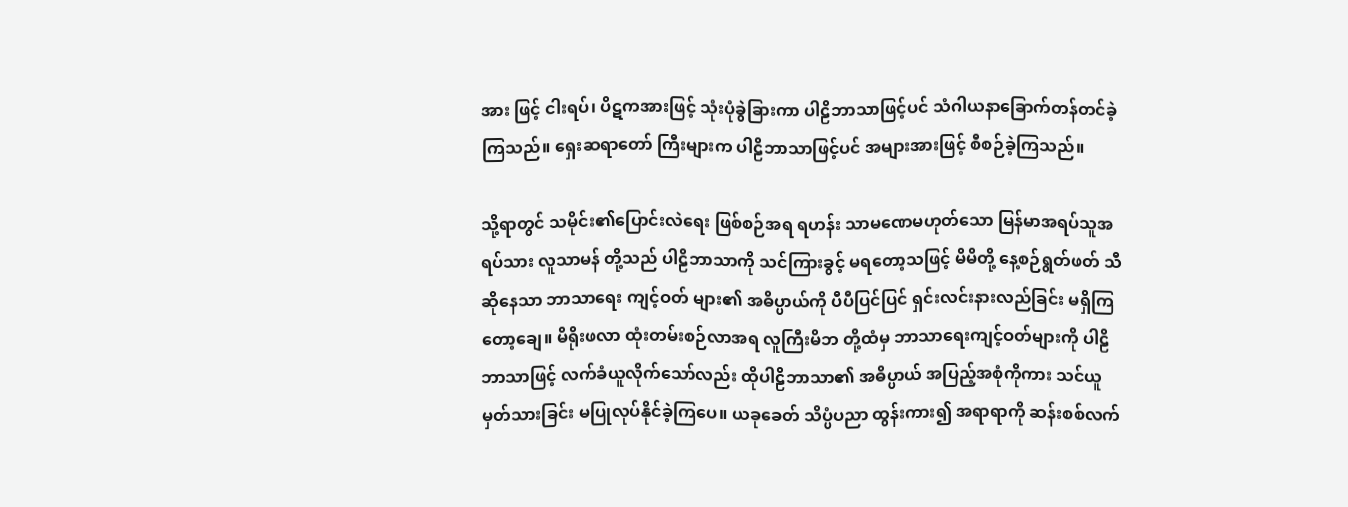အား ဖြင့် ငါးရပ်၊ ပိဋကအားဖြင့် သုံးပုံခွဲခြားကာ ပါဠိဘာသာဖြင့်ပင် သံဂါယနာခြောက်တန်တင်ခဲ့ကြသည်။ ရှေးဆရာတော် ကြီးများက ပါဠိဘာသာဖြင့်ပင် အများအားဖြင့် စီစဉ်ခဲ့ကြသည်။

သို့ရာတွင် သမိုင်း၏ပြောင်းလဲရေး ဖြစ်စဉ်အရ ရဟန်း သာမဏေမဟုတ်သော မြန်မာအရပ်သူအရပ်သား လူသာမန် တို့သည် ပါဠိဘာသာကို သင်ကြားခွင့် မရတော့သဖြင့် မိမိတို့ နေ့စဉ်ရွတ်ဖတ် သီဆိုနေသာ ဘာသာရေး ကျင့်ဝတ် များ၏ အဓိပ္ပာယ်ကို ပီပီပြင်ပြင် ရှင်းလင်းနားလည်ခြင်း မရှိကြတော့ချေ။ မိရိုးဖလာ ထုံးတမ်းစဉ်လာအရ လူကြီးမိဘ တို့ထံမှ ဘာသာရေးကျင့်ဝတ်များကို ပါဠိဘာသာဖြင့် လက်ခံယူလိုက်သော်လည်း ထိုပါဠိဘာသာ၏ အဓိပ္ပာယ် အပြည့်အစုံကိုကား သင်ယူမှတ်သားခြင်း မပြုလုပ်နိုင်ခဲ့ကြပေ။ ယခုခေတ် သိပ္ပံပညာ ထွန်းကား၍ အရာရာကို ဆန်းစစ်လက်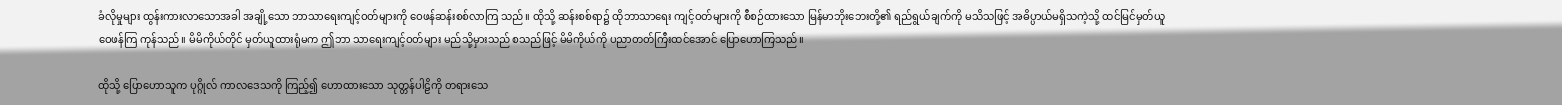ခံလိုမှုများ ထွန်းကားလာသောအခါ အချို့သော ဘာသာရေးကျင့်ဝတ်များကို ဝေဖန်ဆန်းစစ်လာကြ သည်။ ထိုသို့ ဆန်းစစ်ရာ၌ ထိုဘာသာရေး ကျင့်ဝတ်များကို စီစဉ်ထားသော မြန်မာဘိုးဘေးတို့၏ ရည်ရွယ်ချက်ကို မသိသဖြင့် အဓိပ္ပာယ်မရှိသကဲ့သို့ ထင်မြင်မှတ်ယူ ဝေဖန်ကြ ကုန်သည်။ မိမိကိုယ်တိုင် မှတ်ယူထားရုံမက ဤဘာ သာရေးကျင့်ဝတ်များ မည်သို့မှားသည် စသည်ဖြင့် မိမိကိုယ်ကို ပညာတတ်ကြီးထင်အောင် ပြောဟောကြသည်။

ထိုသို့ ပြောဟောသူက ပုဂ္ဂိုလ် ကာလဒေသကို ကြည့်၍ ဟောထားသော သုတ္တန်ပါဠိကို တရားသေ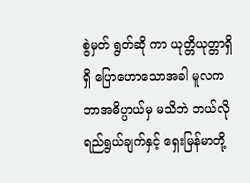စွဲမှတ် ရွတ်ဆို ကာ ယုတ္တိယုတ္တာရှိရှိ ပြောဟောသောအခါ မူလက ဘာအဓိပ္ပာယ်မှ မသိဘဲ ဘယ်လိုရည်ရွယ်ချက်နှင့် ရှေးမြန်မာတို့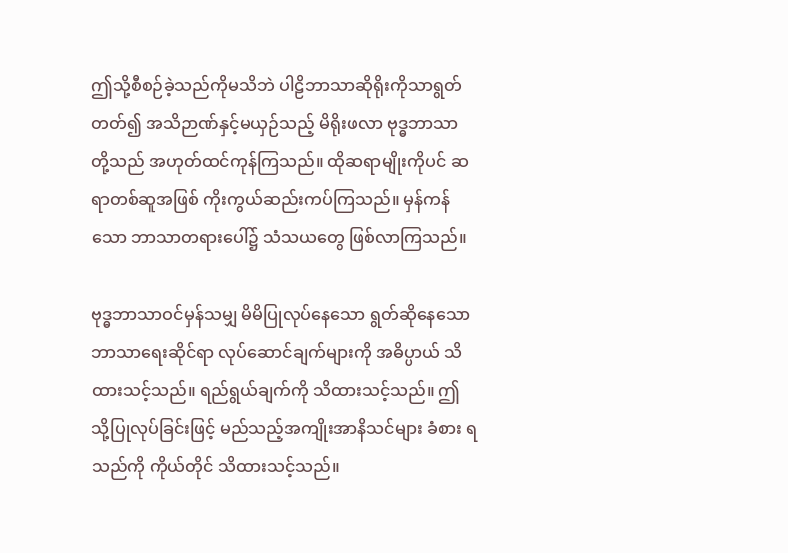ဤသို့စီစဉ်ခဲ့သည်ကိုမသိဘဲ ပါဠိဘာသာဆိုရိုးကိုသာရွတ်တတ်၍ အသိဉာဏ်နှင့်မယှဉ်သည့် မိရိုးဖလာ ဗုဒ္ဓဘာသာ တို့သည် အဟုတ်ထင်ကုန်ကြသည်။ ထိုဆရာမျိုးကိုပင် ဆရာတစ်ဆူအဖြစ် ကိုးကွယ်ဆည်းကပ်ကြသည်။ မှန်ကန် သော ဘာသာတရားပေါ်၌ သံသယတွေ ဖြစ်လာကြသည်။

ဗုဒ္ဓဘာသာဝင်မှန်သမျှ မိမိပြုလုပ်နေသော ရွတ်ဆိုနေသော ဘာသာရေးဆိုင်ရာ လုပ်ဆောင်ချက်များကို အဓိပ္ပာယ် သိထားသင့်သည်။ ရည်ရွယ်ချက်ကို သိထားသင့်သည်။ ဤသို့ပြုလုပ်ခြင်းဖြင့် မည်သည့်အကျိုးအာနိသင်များ ခံစား ရသည်ကို ကိုယ်တိုင် သိထားသင့်သည်။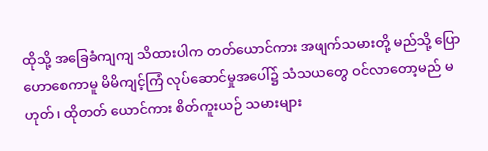ထိုသို့ အခြေခံကျကျ သိထားပါက တတ်ယောင်ကား အဖျက်သမားတို့ မည်သို့ ပြောဟောစေကာမူ မိမိကျင့်ကြံ လုပ်ဆောင်မှုအပေါ်၌ သံသယတွေ ဝင်လာတော့မည် မဟုတ်၊ ထိုတတ် ယောင်ကား စိတ်ကူးယဉ် သမားများ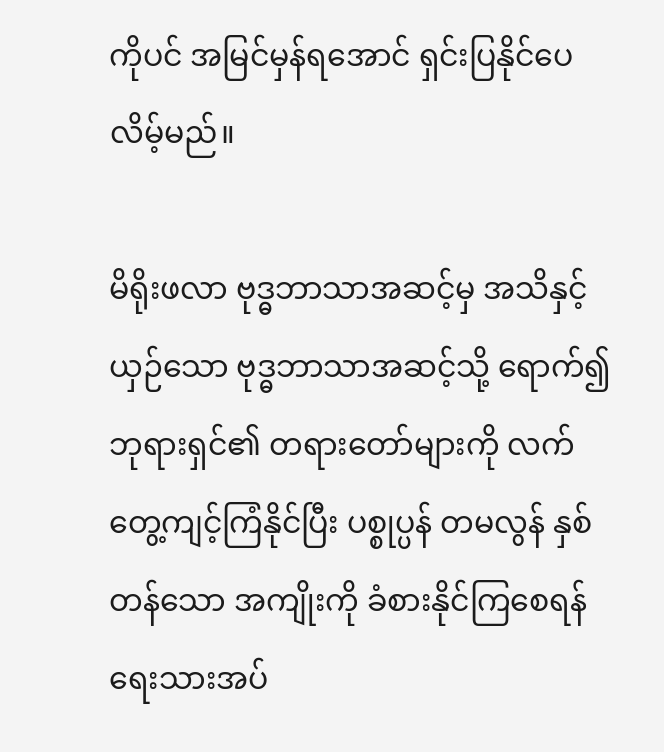ကိုပင် အမြင်မှန်ရအောင် ရှင်းပြနိုင်ပေလိမ့်မည်။

မိရိုးဖလာ ဗုဒ္ဓဘာသာအဆင့်မှ အသိနှင့်ယှဉ်သော ဗုဒ္ဓဘာသာအဆင့်သို့ ရောက်၍ ဘုရားရှင်၏ တရားတော်များကို လက်တွေ့ကျင့်ကြံနိုင်ပြီး ပစ္စုပ္ပန် တမလွန် နှစ်တန်သော အကျိုးကို ခံစားနိုင်ကြစေရန် ရေးသားအပ်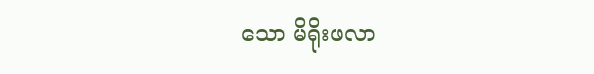သော မိရိုးဖလာ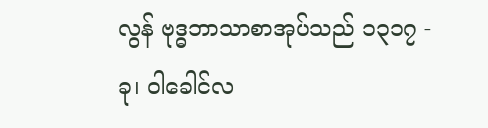လွန် ဗုဒ္ဓဘာသာစာအုပ်သည် ၁၃၁၇ - ခု၊ ဝါခေါင်လ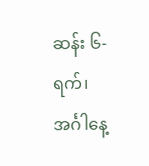ဆန်း ၆-ရက်၊ အင်္ဂါနေ့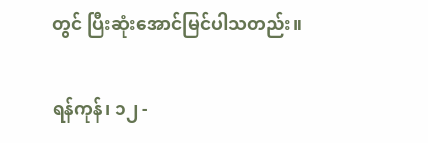တွင် ပြီးဆုံးအောင်မြင်ပါသတည်း။

ရန်ကုန်၊ ၁၂ -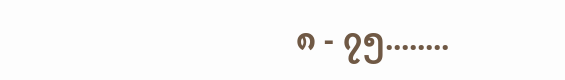၈ - ၇၅........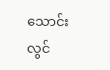သောင်းလွင်